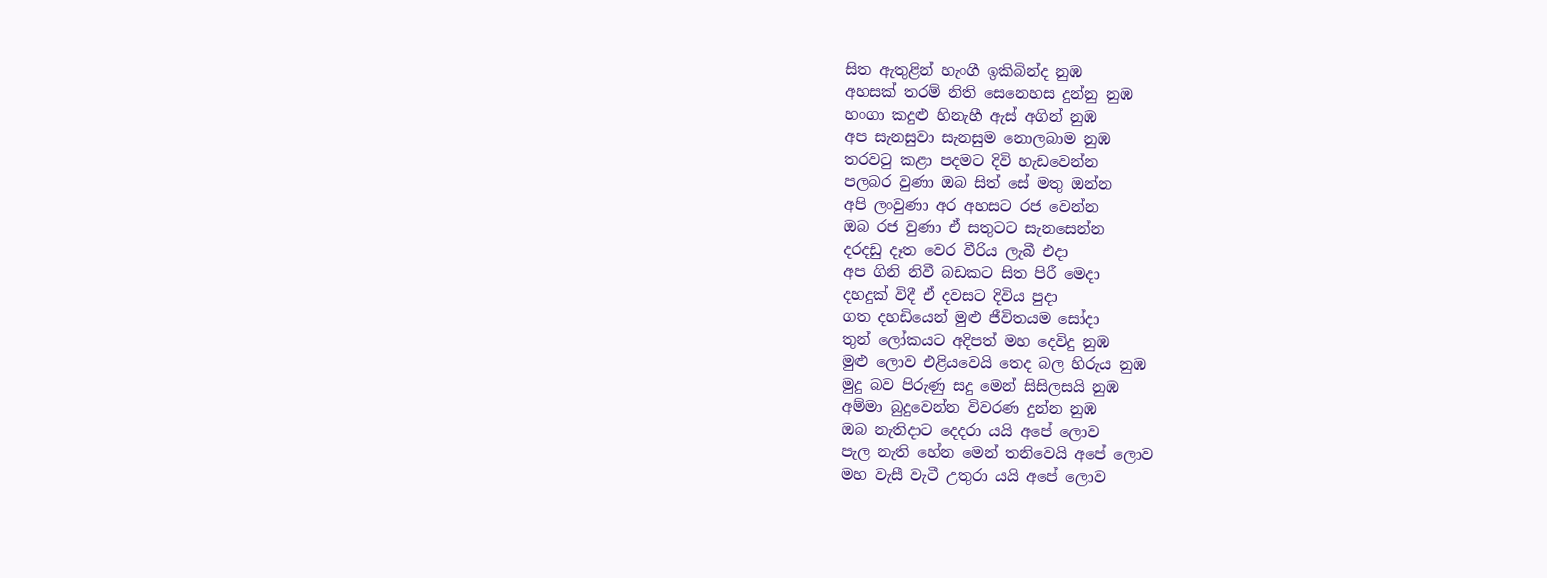සිත ඇතුළින් හැංගී ඉකිබින්ද නුඹ
අහසක් තරම් නිති සෙනෙහස දුන්නු නුඹ
හංගා කදුළු හිනැහී ඇස් අගින් නුඹ
අප සැනසුවා සැනසුම නොලබාම නුඹ
තරවටු කළා පදමට දිවි හැඩවෙන්න
පලබර වුණා ඔබ සිත් සේ මතු ඔන්න
අපි ලංවුණා අර අහසට රජ වෙන්න
ඔබ රජ වුණා ඒ සතුටට සැනසෙන්න
දරදඩු දෑත වෙර වීරිය ලැබී එදා
අප ගිනි නිවී බඩකට සිත පිරී මෙදා
දහදුක් විදී ඒ දවසට දිවිය පුදා
ගත දහඩියෙන් මුළු ජීවිතයම සෝදා
තුන් ලෝකයට අදිපත් මහ දෙවිදු නුඹ
මුළු ලොව එළියවෙයි තෙද බල හිරුය නුඹ
මුදු බව පිරුණු සදු මෙන් සිසිලසයි නුඹ
අම්මා බුදුවෙන්න විවරණ දුන්න නුඹ
ඔබ නැතිදාට දෙදරා යයි අපේ ලොව
පැල නැති හේන මෙන් තනිවෙයි අපේ ලොව
මහ වැසී වැටී උතුරා යයි අපේ ලොව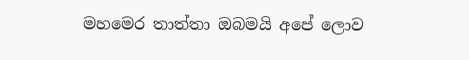මහමෙර තාත්තා ඔබමයි අපේ ලොව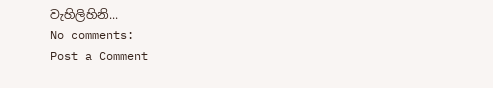වැහිලිහිනි...
No comments:
Post a Comment